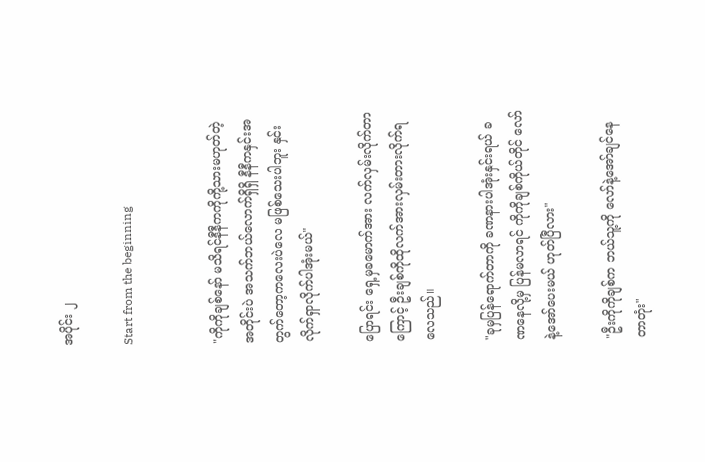အပိုင်း ၂

Start from the beginning


"ကိုကိုချစ်နော် မသိရင်နီနီကကိုကို့သားမဟုတ်တဲ့အတိုင်းပဲ အသက်ဘယ်လောက်ရှိရှိ နီနီကနှင်းအတွက်တော့ကလေးပဲလေ မဖြစ်သေးပါဘူး နှင်းလိုက်ရှာလိုက်ပါအုံးမယ်"

ပြောရင်း ရှေ့မှခမောက်အား လက်လှမ်းလိုက်တာကြောင့် ဦးချစ်ကိုထိုလက်အားလှမ်းတားလိုက်ရလေသည်။

"ခုမှပြန်ရောက်တာကို ခဏနားပါအုံးနှင်းရယ် ခဏနေလို့မှ ပြန်မလာရင် ကိုကိုချစ်ကိုယ်တိုင် လော်နဲ့အော်ပေးမယ် ဟုတ်ပြီလား"

"ဦးကိုကိုချစ်က ဘယ်သူ့ကို လော်နဲ့အော်ချင်နေတာတုံး"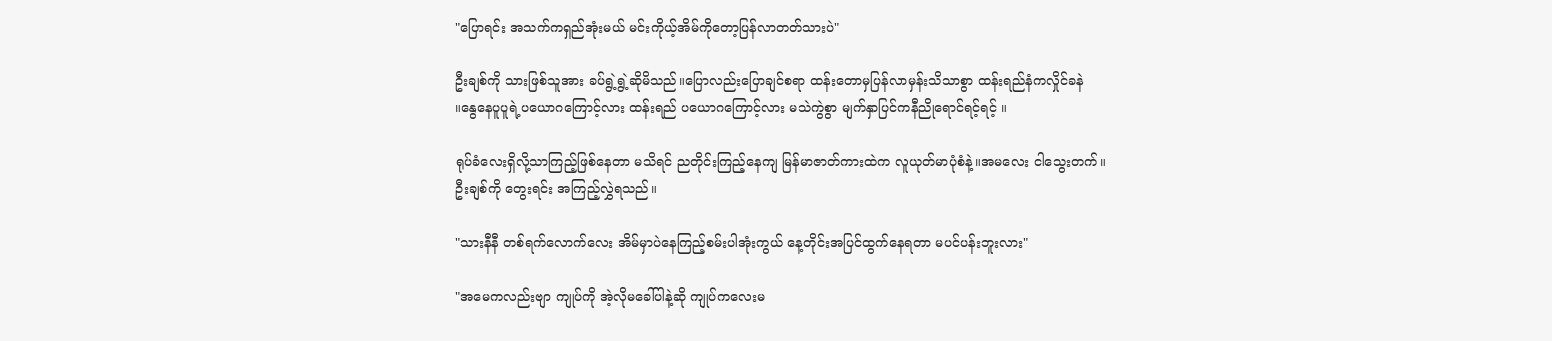"ပြောရင်း အသက်ကရှည်အုံးမယ် မင်းကိုယ့်အိမ်ကိုတော့ပြန်လာတတ်သားပဲ"

ဦးချစ်ကို သားဖြစ်သူအား ခပ်ရွဲ့ရွဲ့ဆိုမိသည်။ပြောလည်းပြောချင်စရာ ထန်းတောမှပြန်လာမှန်းသိသာစွာ ထန်းရည်နံကလှိုင်ခနဲ
။နွေနေပူပူရဲ့ပယောဂကြောင့်လား ထန်းရည် ပယောဂကြောင့်လား မသဲကွဲစွာ မျက်နှာပြင်ကနီညိုရောင်ရင့်ရင့် ။

ရုပ်ခံလေးရှိလို့သာကြည့်ဖြစ်နေတာ မသိရင် ညတိုင်းကြည့်နေကျ မြန်မာဇာတ်ကားထဲက လူယုတ်မာပုံစံနဲ့။အမလေး ငါသွေးတက်။
ဦးချစ်ကို တွေးရင်း အကြည့်လွှဲရသည်။

"သားနီနီ တစ်ရက်လောက်လေး အိမ်မှာပဲနေကြည့်စမ်းပါအုံးကွယ် နေ့တိုင်းအပြင်ထွက်နေရတာ မပင်ပန်းဘူးလား"

"အမေကလည်းဗျာ ကျုပ်ကို အဲ့လိုမခေါ်ပါနဲ့ဆို ကျုပ်ကလေးမ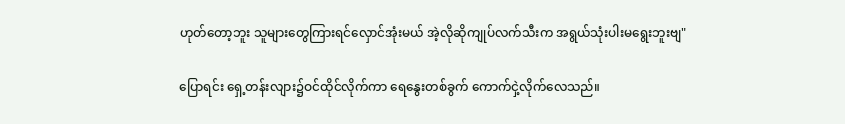ဟုတ်တော့ဘူး သူများတွေကြားရင်လှောင်အုံးမယ် အဲ့လိုဆိုကျုပ်လက်သီးက အရွယ်သုံးပါးမရွေးဘူးဗျ"

ပြောရင်း ရှေ့တန်းလျား၌ဝင်ထိုင်လိုက်ကာ ရေနွေးတစ်ခွက် ကောက်ငှဲ့လိုက်လေသည်။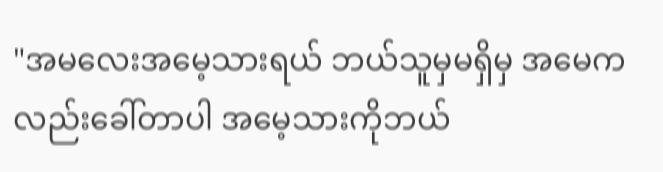"အမလေးအမေ့သားရယ် ဘယ်သူမှမရှိမှ အမေကလည်းခေါ်တာပါ အမေ့သားကိုဘယ်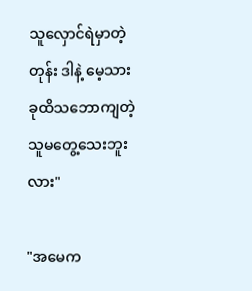သူလှောင်ရဲမှာတဲ့တုန်း ဒါနဲ့ မေ့သားခုထိသဘောကျတဲ့သူမတွေ့သေးဘူးလား"

"အမေက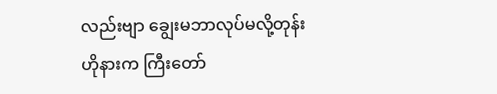လည်းဗျာ ချွေးမဘာလုပ်မလို့တုန်း
ဟိုနားက ကြီးတော်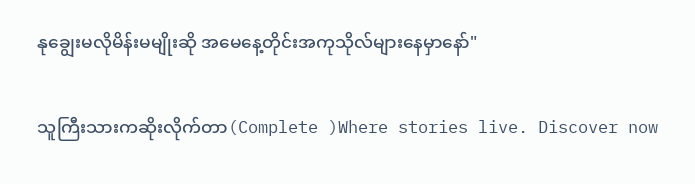နုချွေးမလိုမိန်းမမျိုးဆို အမေနေ့တိုင်းအကုသိုလ်များနေမှာနော်"

သူကြီးသားကဆိုးလိုက်တာ(Complete )Where stories live. Discover now